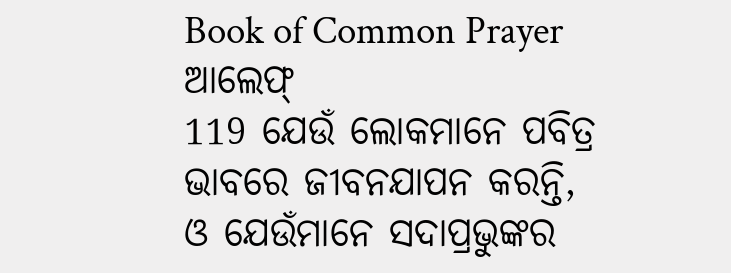Book of Common Prayer
ଆଲେଫ୍
119 ଯେଉଁ ଲୋକମାନେ ପବିତ୍ର ଭାବରେ ଜୀବନଯାପନ କରନ୍ତି,
ଓ ଯେଉଁମାନେ ସଦାପ୍ରଭୁଙ୍କର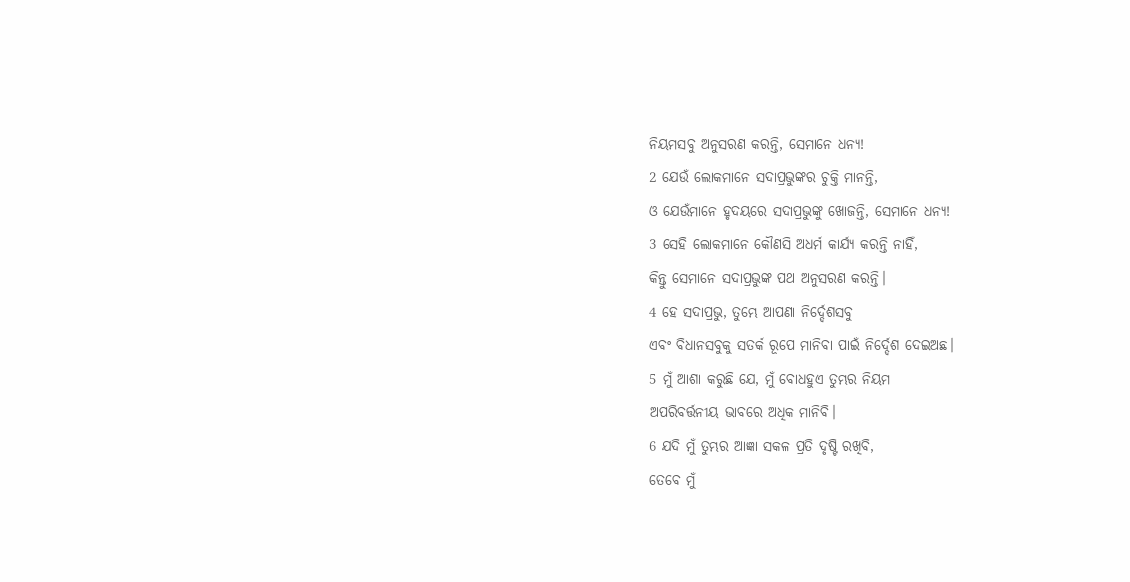ନିୟମସବୁ ଅନୁସରଣ କରନ୍ତି, ସେମାନେ ଧନ୍ୟ!
2 ଯେଉଁ ଲୋକମାନେ ସଦାପ୍ରଭୁଙ୍କର ଚୁକ୍ତି ମାନନ୍ତି,
ଓ ଯେଉଁମାନେ ହୃଦୟରେ ସଦାପ୍ରଭୁଙ୍କୁ ଖୋଜନ୍ତି, ସେମାନେ ଧନ୍ୟ!
3 ସେହି ଲୋକମାନେ କୌଣସି ଅଧର୍ମ କାର୍ଯ୍ୟ କରନ୍ତି ନାହିଁ,
କିନ୍ତୁ ସେମାନେ ସଦାପ୍ରଭୁଙ୍କ ପଥ ଅନୁସରଣ କରନ୍ତି।
4 ହେ ସଦାପ୍ରଭୁ, ତୁମ୍ଭେ ଆପଣା ନିର୍ଦ୍ଦେଶସବୁ
ଏବଂ ବିଧାନସବୁକୁ ସତର୍କ ରୂପେ ମାନିବା ପାଇଁ ନିର୍ଦ୍ଦେଶ ଦେଇଅଛ।
5 ମୁଁ ଆଶା କରୁଛି ଯେ, ମୁଁ ବୋଧହୁଏ ତୁମ୍ଭର ନିୟମ
ଅପରିବର୍ତ୍ତନୀୟ ଭାବରେ ଅଧିକ ମାନିବି।
6 ଯଦି ମୁଁ ତୁମ୍ଭର ଆଜ୍ଞା ସକଳ ପ୍ରତି ଦୃଷ୍ଟି ରଖିବି,
ତେବେ ମୁଁ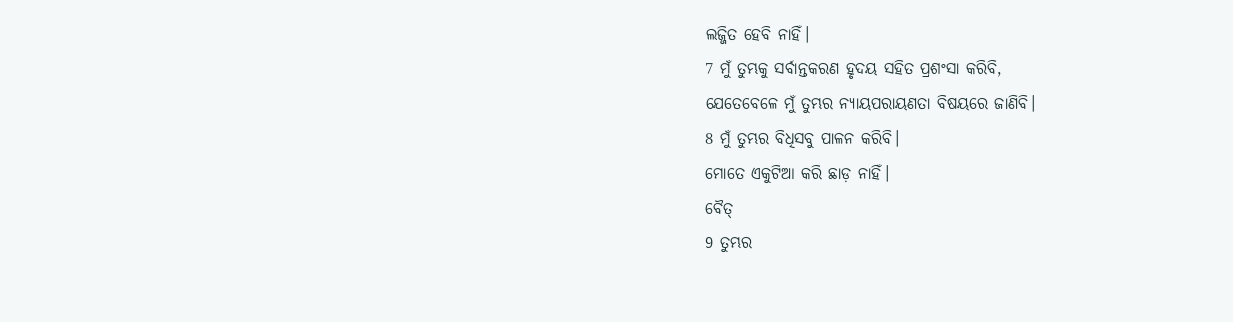ଲଜ୍ଜିତ ହେବି ନାହିଁ।
7 ମୁଁ ତୁମ୍ଭକୁ ସର୍ବାନ୍ତକରଣ ହୃଦୟ ସହିତ ପ୍ରଶଂସା କରିବି,
ଯେତେବେଳେ ମୁଁ ତୁମ୍ଭର ନ୍ୟାୟପରାୟଣତା ବିଷୟରେ ଜାଣିବି।
8 ମୁଁ ତୁମ୍ଭର ବିଧିସବୁ ପାଳନ କରିବି।
ମୋତେ ଏକୁଟିଆ କରି ଛାଡ଼ ନାହିଁ।
ବୈତ୍
9 ତୁମ୍ଭର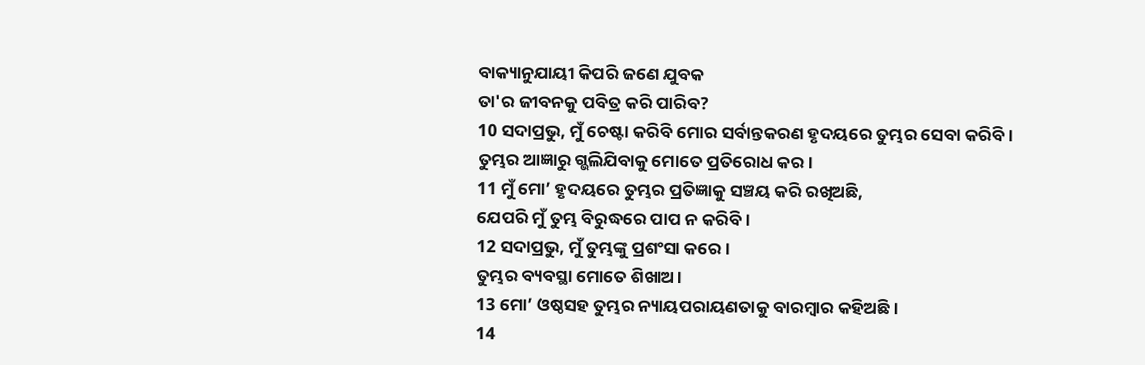ବାକ୍ୟାନୁଯାୟୀ କିପରି ଜଣେ ଯୁବକ
ତା'ର ଜୀବନକୁ ପବିତ୍ର କରି ପାରିବ?
10 ସଦାପ୍ରଭୁ, ମୁଁ ଚେଷ୍ଟା କରିବି ମୋର ସର୍ବାନ୍ତକରଣ ହୃଦୟରେ ତୁମ୍ଭର ସେବା କରିବି।
ତୁମ୍ଭର ଆଜ୍ଞାରୁ ଗ୍ଭଲିଯିବାକୁ ମୋତେ ପ୍ରତିରୋଧ କର।
11 ମୁଁ ମୋ’ ହୃଦୟରେ ତୁମ୍ଭର ପ୍ରତିଜ୍ଞାକୁ ସଞ୍ଚୟ କରି ରଖିଅଛି,
ଯେପରି ମୁଁ ତୁମ୍ଭ ବିରୁଦ୍ଧରେ ପାପ ନ କରିବି।
12 ସଦାପ୍ରଭୁ, ମୁଁ ତୁମ୍ଭଙ୍କୁ ପ୍ରଶଂସା କରେ।
ତୁମ୍ଭର ବ୍ୟବସ୍ଥା ମୋତେ ଶିଖାଅ।
13 ମୋ’ ଓଷ୍ଠସହ ତୁମ୍ଭର ନ୍ୟାୟପରାୟଣତାକୁ ବାରମ୍ବାର କହିଅଛି।
14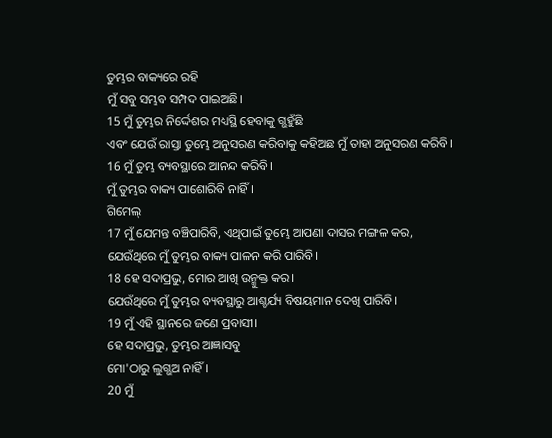ତୁମ୍ଭର ବାକ୍ୟରେ ରହି
ମୁଁ ସବୁ ସମ୍ଭବ ସମ୍ପଦ ପାଇଅଛି।
15 ମୁଁ ତୁମ୍ଭର ନିର୍ଦ୍ଦେଶର ମଧ୍ୟସ୍ଥି ହେବାକୁ ଗ୍ଭହୁଁଛି
ଏବଂ ଯେଉଁ ରାସ୍ତା ତୁମ୍ଭେ ଅନୁସରଣ କରିବାକୁ କହିଅଛ ମୁଁ ତାହା ଅନୁସରଣ କରିବି।
16 ମୁଁ ତୁମ୍ଭ ବ୍ୟବସ୍ଥାରେ ଆନନ୍ଦ କରିବି।
ମୁଁ ତୁମ୍ଭର ବାକ୍ୟ ପାଶୋରିବି ନାହିଁ।
ଗିମେଲ୍
17 ମୁଁ ଯେମନ୍ତ ବଞ୍ଚିପାରିବି, ଏଥିପାଇଁ ତୁମ୍ଭେ ଆପଣା ଦାସର ମଙ୍ଗଳ କର,
ଯେଉଁଥିରେ ମୁଁ ତୁମ୍ଭର ବାକ୍ୟ ପାଳନ କରି ପାରିବି।
18 ହେ ସଦାପ୍ରଭୁ, ମୋର ଆଖି ଉନ୍ମୁକ୍ତ କର।
ଯେଉଁଥିରେ ମୁଁ ତୁମ୍ଭର ବ୍ୟବସ୍ଥାରୁ ଆଶ୍ଚର୍ଯ୍ୟ ବିଷୟମାନ ଦେଖି ପାରିବି।
19 ମୁଁ ଏହି ସ୍ଥାନରେ ଜଣେ ପ୍ରବାସୀ।
ହେ ସଦାପ୍ରଭୁ, ତୁମ୍ଭର ଆଜ୍ଞାସବୁ
ମୋ'ଠାରୁ ଲୁଗ୍ଭଅ ନାହିଁ।
20 ମୁଁ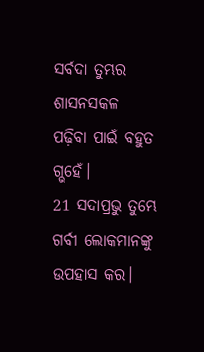ସର୍ବଦା ତୁମ୍ଭର ଶାସନସକଳ
ପଢ଼ିବା ପାଇଁ ବହୁତ ଗ୍ଭହେଁ।
21 ସଦାପ୍ରଭୁ ତୁମ୍ଭେ ଗର୍ବୀ ଲୋକମାନଙ୍କୁ ଉପହାସ କର।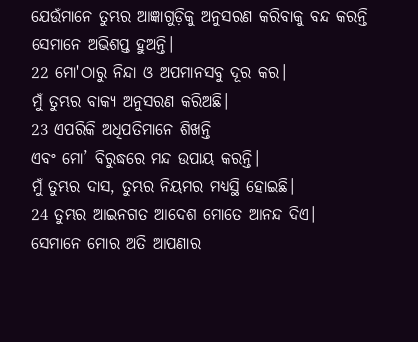ଯେଉଁମାନେ ତୁମ୍ଭର ଆଜ୍ଞାଗୁଡ଼ିକୁ ଅନୁସରଣ କରିବାକୁ ବନ୍ଦ କରନ୍ତି ସେମାନେ ଅଭିଶପ୍ତ ହୁଅନ୍ତି।
22 ମୋ'ଠାରୁ ନିନ୍ଦା ଓ ଅପମାନସବୁ ଦୂର କର।
ମୁଁ ତୁମ୍ଭର ବାକ୍ୟ ଅନୁସରଣ କରିଅଛି।
23 ଏପରିକି ଅଧିପତିମାନେ ଶିଖନ୍ତି
ଏବଂ ମୋ’ ବିରୁଦ୍ଧରେ ମନ୍ଦ ଉପାୟ କରନ୍ତି।
ମୁଁ ତୁମ୍ଭର ଦାସ, ତୁମ୍ଭର ନିୟମର ମଧ୍ୟସ୍ଥି ହୋଇଛି।
24 ତୁମ୍ଭର ଆଇନଗତ ଆଦେଶ ମୋତେ ଆନନ୍ଦ ଦିଏ।
ସେମାନେ ମୋର ଅତି ଆପଣାର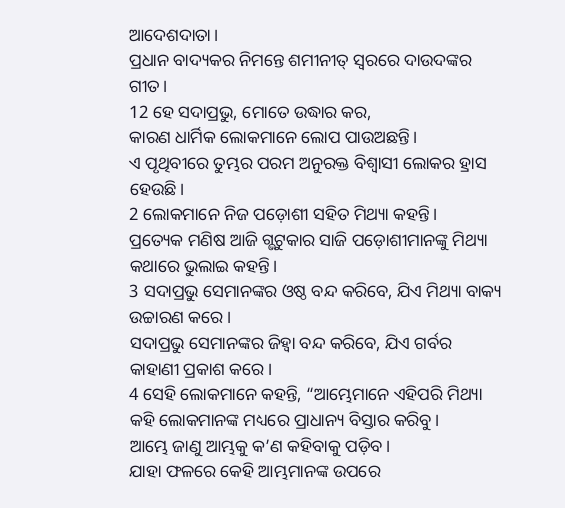ଆଦେଶଦାତା।
ପ୍ରଧାନ ବାଦ୍ୟକର ନିମନ୍ତେ ଶମୀନୀତ୍ ସ୍ୱରରେ ଦାଉଦଙ୍କର ଗୀତ।
12 ହେ ସଦାପ୍ରଭୁ, ମୋତେ ଉଦ୍ଧାର କର,
କାରଣ ଧାର୍ମିକ ଲୋକମାନେ ଲୋପ ପାଉଅଛନ୍ତି।
ଏ ପୃଥିବୀରେ ତୁମ୍ଭର ପରମ ଅନୁରକ୍ତ ବିଶ୍ୱାସୀ ଲୋକର ହ୍ରାସ ହେଉଛି।
2 ଲୋକମାନେ ନିଜ ପଡ଼ୋଶୀ ସହିତ ମିଥ୍ୟା କହନ୍ତି।
ପ୍ରତ୍ୟେକ ମଣିଷ ଆଜି ଗ୍ଭଟୁକାର ସାଜି ପଡ଼ୋଶୀମାନଙ୍କୁ ମିଥ୍ୟା କଥାରେ ଭୁଲାଇ କହନ୍ତି।
3 ସଦାପ୍ରଭୁ ସେମାନଙ୍କର ଓଷ୍ଠ ବନ୍ଦ କରିବେ, ଯିଏ ମିଥ୍ୟା ବାକ୍ୟ ଉଚ୍ଚାରଣ କରେ।
ସଦାପ୍ରଭୁ ସେମାନଙ୍କର ଜିହ୍ୱା ବନ୍ଦ କରିବେ, ଯିଏ ଗର୍ବର କାହାଣୀ ପ୍ରକାଶ କରେ।
4 ସେହି ଲୋକମାନେ କହନ୍ତି, “ଆମ୍ଭେମାନେ ଏହିପରି ମିଥ୍ୟା କହି ଲୋକମାନଙ୍କ ମଧ୍ୟରେ ପ୍ରାଧାନ୍ୟ ବିସ୍ତାର କରିବୁ।
ଆମ୍ଭେ ଜାଣୁ ଆମ୍ଭକୁ କ’ଣ କହିବାକୁ ପଡ଼ିବ।
ଯାହା ଫଳରେ କେହି ଆମ୍ଭମାନଙ୍କ ଉପରେ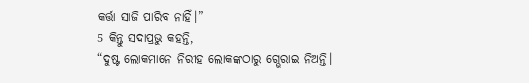କର୍ତ୍ତା ସାଜି ପାରିବ ନାହିଁ।”
5 କିନ୍ତୁ ସଦାପ୍ରଭୁ କହନ୍ତି,
“ଦୁଷ୍ଟ ଲୋକମାନେ ନିରୀହ ଲୋକଙ୍କଠାରୁ ଗ୍ଭେରାଇ ନିଅନ୍ତି।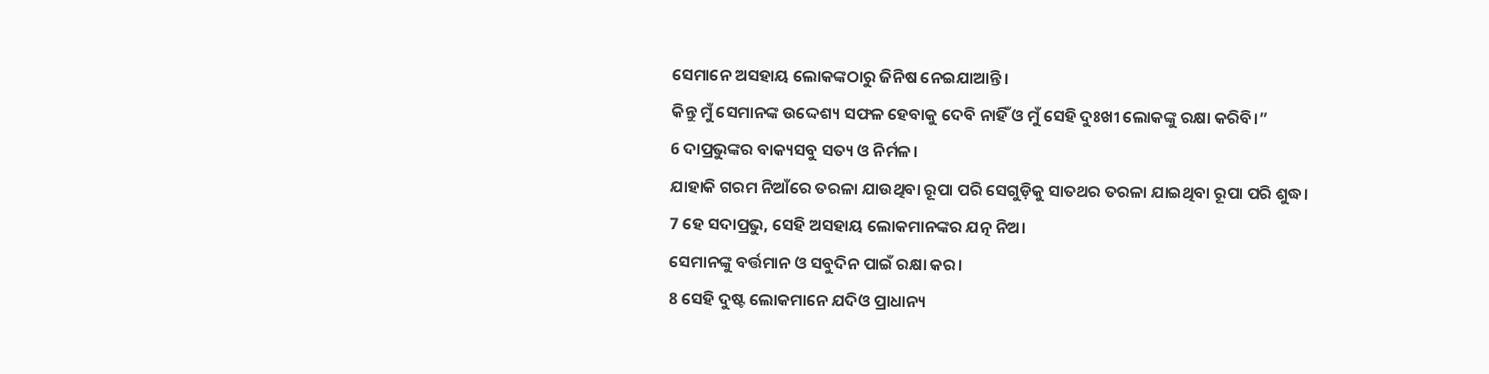ସେମାନେ ଅସହାୟ ଲୋକଙ୍କଠାରୁ ଜିନିଷ ନେଇଯାଆନ୍ତି।
କିନ୍ତୁ ମୁଁ ସେମାନଙ୍କ ଉଦ୍ଦେଶ୍ୟ ସଫଳ ହେବାକୁ ଦେବି ନାହିଁ ଓ ମୁଁ ସେହି ଦୁଃଖୀ ଲୋକଙ୍କୁ ରକ୍ଷା କରିବି।”
6 ଦାପ୍ରଭୁଙ୍କର ବାକ୍ୟସବୁ ସତ୍ୟ ଓ ନିର୍ମଳ।
ଯାହାକି ଗରମ ନିଆଁରେ ତରଳା ଯାଉଥିବା ରୂପା ପରି ସେଗୁଡ଼ିକୁ ସାତଥର ତରଳା ଯାଇଥିବା ରୂପା ପରି ଶୁଦ୍ଧ।
7 ହେ ସଦାପ୍ରଭୁ, ସେହି ଅସହାୟ ଲୋକମାନଙ୍କର ଯତ୍ନ ନିଅ।
ସେମାନଙ୍କୁ ବର୍ତ୍ତମାନ ଓ ସବୁଦିନ ପାଇଁ ରକ୍ଷା କର।
8 ସେହି ଦୁଷ୍ଟ ଲୋକମାନେ ଯଦିଓ ପ୍ରାଧାନ୍ୟ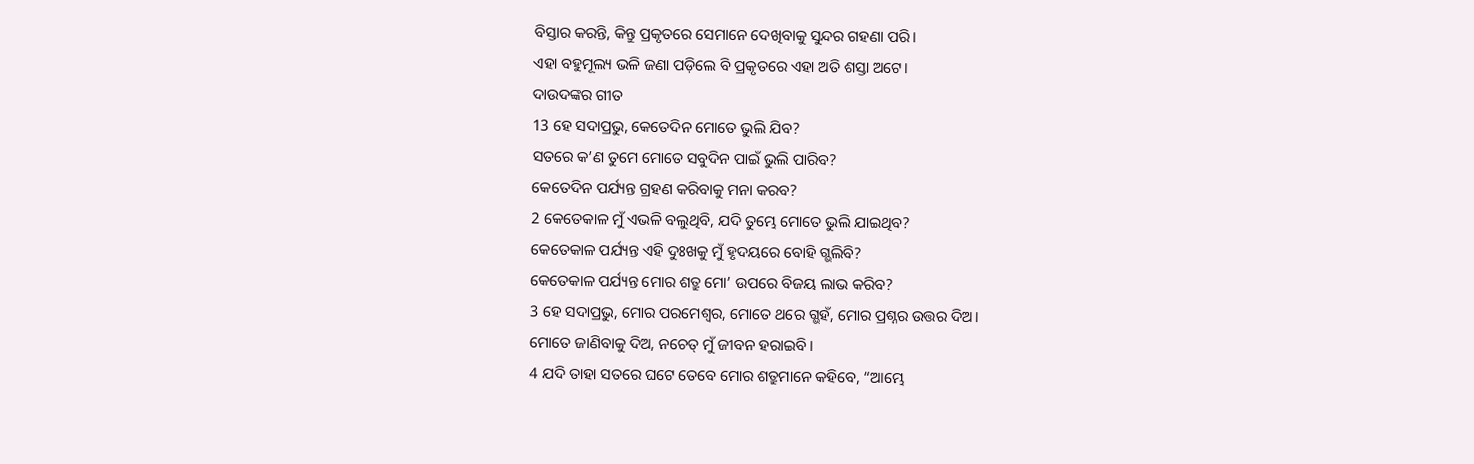ବିସ୍ତାର କରନ୍ତି, କିନ୍ତୁ ପ୍ରକୃତରେ ସେମାନେ ଦେଖିବାକୁ ସୁନ୍ଦର ଗହଣା ପରି।
ଏହା ବହୁମୂଲ୍ୟ ଭଳି ଜଣା ପଡ଼ିଲେ ବି ପ୍ରକୃତରେ ଏହା ଅତି ଶସ୍ତା ଅଟେ।
ଦାଉଦଙ୍କର ଗୀତ
13 ହେ ସଦାପ୍ରଭୁ, କେତେଦିନ ମୋତେ ଭୁଲି ଯିବ?
ସତରେ କ’ଣ ତୁମେ ମୋତେ ସବୁଦିନ ପାଇଁ ଭୁଲି ପାରିବ?
କେତେଦିନ ପର୍ଯ୍ୟନ୍ତ ଗ୍ରହଣ କରିବାକୁ ମନା କରବ?
2 କେତେକାଳ ମୁଁ ଏଭଳି ବଲୁଥିବି, ଯଦି ତୁମ୍ଭେ ମୋତେ ଭୁଲି ଯାଇଥିବ?
କେତେକାଳ ପର୍ଯ୍ୟନ୍ତ ଏହି ଦୁଃଖକୁ ମୁଁ ହୃଦୟରେ ବୋହି ଗ୍ଭଲିବି?
କେତେକାଳ ପର୍ଯ୍ୟନ୍ତ ମୋର ଶତ୍ରୁ ମୋ’ ଉପରେ ବିଜୟ ଲାଭ କରିବ?
3 ହେ ସଦାପ୍ରଭୁ, ମୋର ପରମେଶ୍ୱର, ମୋତେ ଥରେ ଗ୍ଭହଁ, ମୋର ପ୍ରଶ୍ନର ଉତ୍ତର ଦିଅ।
ମୋତେ ଜାଣିବାକୁ ଦିଅ, ନଚେତ୍ ମୁଁ ଜୀବନ ହରାଇବି।
4 ଯଦି ତାହା ସତରେ ଘଟେ ତେବେ ମୋର ଶତ୍ରୁମାନେ କହିବେ, “ଆମ୍ଭେ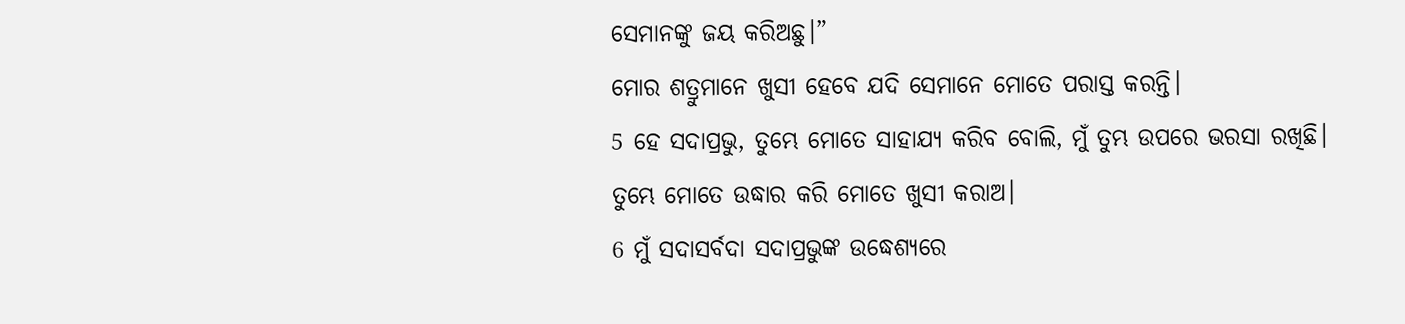ସେମାନଙ୍କୁ ଜୟ କରିଅଛୁ।”
ମୋର ଶତ୍ରୁମାନେ ଖୁସୀ ହେବେ ଯଦି ସେମାନେ ମୋତେ ପରାସ୍ତ କରନ୍ତି।
5 ହେ ସଦାପ୍ରଭୁ, ତୁମ୍ଭେ ମୋତେ ସାହାଯ୍ୟ କରିବ ବୋଲି, ମୁଁ ତୁମ୍ଭ ଉପରେ ଭରସା ରଖିଛି।
ତୁମ୍ଭେ ମୋତେ ଉଦ୍ଧାର କରି ମୋତେ ଖୁସୀ କରାଅ।
6 ମୁଁ ସଦାସର୍ବଦା ସଦାପ୍ରଭୁଙ୍କ ଉଦ୍ଧେଶ୍ୟରେ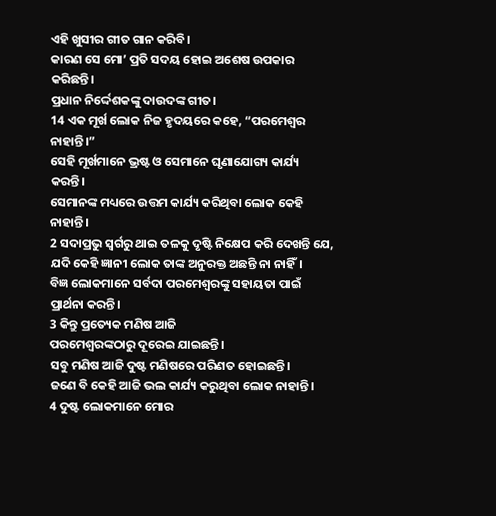ଏହି ଖୁସୀର ଗୀତ ଗାନ କରିବି।
କାରଣ ସେ ମୋ’ ପ୍ରତି ସଦୟ ହୋଇ ଅଶେଷ ଉପକାର କରିଛନ୍ତି।
ପ୍ରଧାନ ନିର୍ଦ୍ଦେଶକଙ୍କୁ ଦାଉଦଙ୍କ ଗୀତ।
14 ଏକ ମୂର୍ଖ ଲୋକ ନିଜ ହୃଦୟରେ କହେ, “ପରମେଶ୍ୱର ନାହାନ୍ତି।”
ସେହି ମୂର୍ଖମାନେ ଭ୍ରଷ୍ଟ ଓ ସେମାନେ ଘୃଣାଯୋଗ୍ୟ କାର୍ଯ୍ୟ କରନ୍ତି।
ସେମାନଙ୍କ ମଧ୍ୟରେ ଉତ୍ତମ କାର୍ଯ୍ୟ କରିଥିବା ଲୋକ କେହି ନାହାନ୍ତି।
2 ସଦାପ୍ରଭୁ ସ୍ୱର୍ଗରୁ ଥାଇ ତଳକୁ ଦୃଷ୍ଟି ନିକ୍ଷେପ କରି ଦେଖନ୍ତି ଯେ,
ଯଦି କେହି ଜ୍ଞାନୀ ଲୋକ ତାଙ୍କ ଅନୁରକ୍ତ ଅଛନ୍ତି ନା ନାହିଁ।
ବିଜ୍ଞ ଲୋକମାନେ ସର୍ବଦା ପରମେଶ୍ୱରଙ୍କୁ ସହାୟତା ପାଇଁ ପ୍ରାର୍ଥନା କରନ୍ତି।
3 କିନ୍ତୁ ପ୍ରତ୍ୟେକ ମଣିଷ ଆଜି
ପରମେଶ୍ୱରଙ୍କଠାରୁ ଦୂରେଇ ଯାଇଛନ୍ତି।
ସବୁ ମଣିଷ ଆଜି ଦୁଷ୍ଟ ମଣିଷରେ ପରିଣତ ହୋଇଛନ୍ତି।
ଜଣେ ବି କେହି ଆଜି ଭଲ କାର୍ଯ୍ୟ କରୁଥିବା ଲୋକ ନାହାନ୍ତି।
4 ଦୁଷ୍ଟ ଲୋକମାନେ ମୋର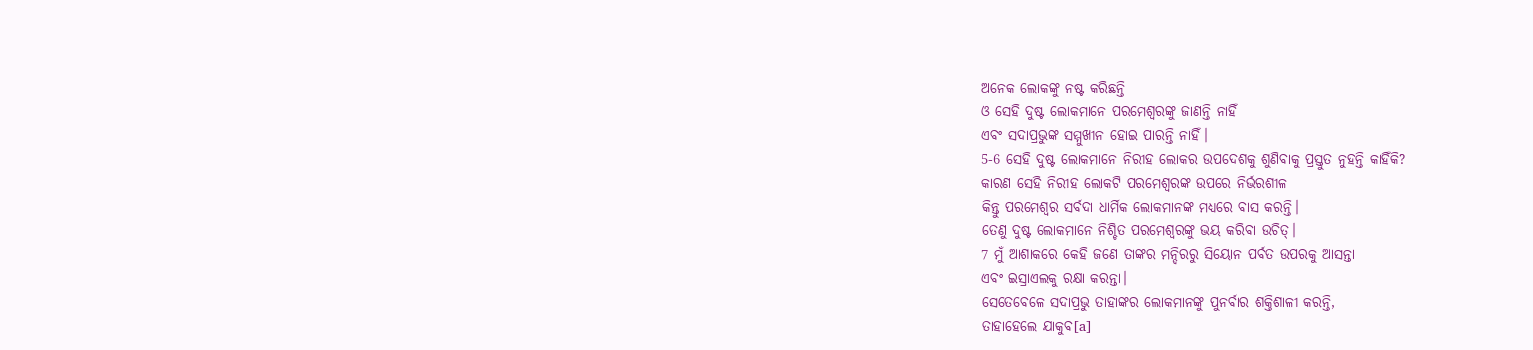ଅନେକ ଲୋକଙ୍କୁ ନଷ୍ଟ କରିଛନ୍ତି
ଓ ସେହି ଦୁଷ୍ଟ ଲୋକମାନେ ପରମେଶ୍ୱରଙ୍କୁ ଜାଣନ୍ତି ନାହିଁ
ଏବଂ ସଦାପ୍ରଭୁଙ୍କ ସମ୍ମୁଖୀନ ହୋଇ ପାରନ୍ତି ନାହିଁ।
5-6 ସେହି ଦୁଷ୍ଟ ଲୋକମାନେ ନିରୀହ ଲୋକର ଉପଦେଶକୁ ଶୁଣିବାକୁ ପ୍ରସ୍ତୁତ ନୁହନ୍ତି କାହିଁକି?
କାରଣ ସେହି ନିରୀହ ଲୋକଟି ପରମେଶ୍ୱରଙ୍କ ଉପରେ ନିର୍ଭରଶୀଳ
କିନ୍ତୁ ପରମେଶ୍ୱର ସର୍ବଦା ଧାର୍ମିକ ଲୋକମାନଙ୍କ ମଧ୍ୟରେ ବାସ କରନ୍ତି।
ତେଣୁ ଦୁଷ୍ଟ ଲୋକମାନେ ନିଶ୍ଚିତ ପରମେଶ୍ୱରଙ୍କୁ ଭୟ କରିବା ଉଚିତ୍।
7 ମୁଁ ଆଶାକରେ କେହି ଜଣେ ତାଙ୍କର ମନ୍ଦିରରୁ ସିୟୋନ ପର୍ବତ ଉପରକୁ ଆସନ୍ତା
ଏବଂ ଇସ୍ରାଏଲକୁ ରକ୍ଷା କରନ୍ତା।
ସେତେବେଳେ ସଦାପ୍ରଭୁ ତାହାଙ୍କର ଲୋକମାନଙ୍କୁ ପୁନର୍ବାର ଶକ୍ତିଶାଳୀ କରନ୍ତି,
ତାହାହେଲେ ଯାକୁବ[a]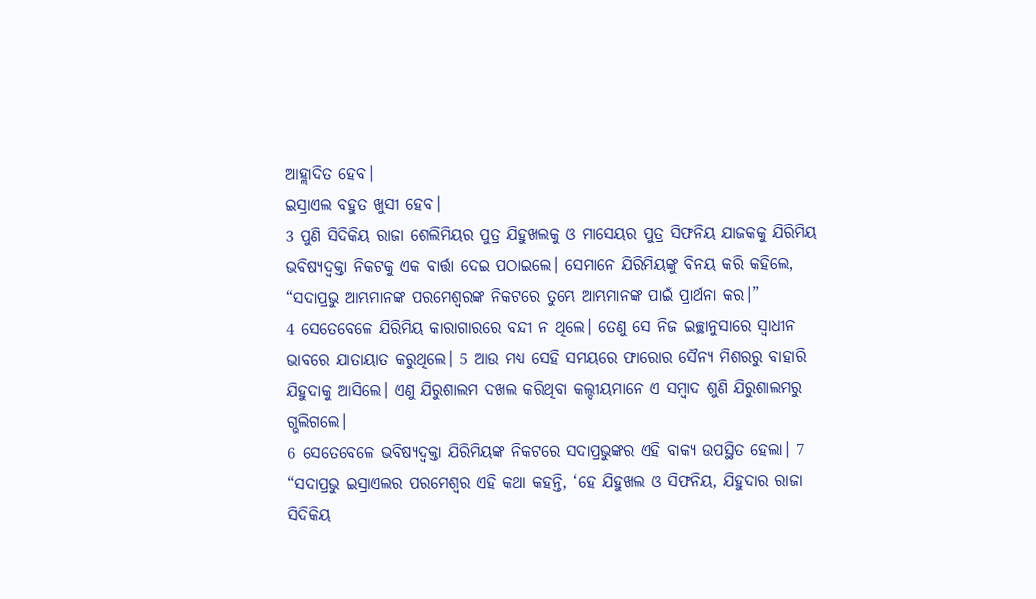ଆହ୍ଲାଦିତ ହେବ।
ଇସ୍ରାଏଲ ବହୁତ ଖୁସୀ ହେବ।
3 ପୁଣି ସିଦିକିୟ ରାଜା ଶେଲିମିୟର ପୁତ୍ର ଯିହୁଖଲକୁ ଓ ମାସେୟର ପୁତ୍ର ସିଫନିୟ ଯାଜକକୁ ଯିରିମିୟ ଭବିଷ୍ୟଦ୍ବକ୍ତା ନିକଟକୁ ଏକ ବାର୍ତ୍ତା ଦେଇ ପଠାଇଲେ। ସେମାନେ ଯିରିମିୟଙ୍କୁ ବିନୟ କରି କହିଲେ, “ସଦାପ୍ରଭୁ ଆମ୍ଭମାନଙ୍କ ପରମେଶ୍ୱରଙ୍କ ନିକଟରେ ତୁମ୍ଭେ ଆମ୍ଭମାନଙ୍କ ପାଇଁ ପ୍ରାର୍ଥନା କର।”
4 ସେତେବେଳେ ଯିରିମିୟ କାରାଗାରରେ ବନ୍ଦୀ ନ ଥିଲେ। ତେଣୁ ସେ ନିଜ ଇଚ୍ଛାନୁସାରେ ସ୍ୱାଧୀନ ଭାବରେ ଯାତାୟାତ କରୁଥିଲେ। 5 ଆଉ ମଧ୍ୟ ସେହି ସମୟରେ ଫାରୋର ସୈନ୍ୟ ମିଶରରୁ ବାହାରି ଯିହୁଦାକୁ ଆସିଲେ। ଏଣୁ ଯିରୁଶାଲମ ଦଖଲ କରିଥିବା କଲ୍ଦୀୟମାନେ ଏ ସମ୍ବାଦ ଶୁଣି ଯିରୁଶାଲମରୁ ଗ୍ଭଲିଗଲେ।
6 ସେତେବେଳେ ଭବିଷ୍ୟଦ୍ବକ୍ତା ଯିରିମିୟଙ୍କ ନିକଟରେ ସଦାପ୍ରଭୁଙ୍କର ଏହି ବାକ୍ୟ ଉପସ୍ଥିତ ହେଲା। 7 “ସଦାପ୍ରଭୁ ଇସ୍ରାଏଲର ପରମେଶ୍ୱର ଏହି କଥା କହନ୍ତି, ‘ହେ ଯିହୁଖଲ ଓ ସିଫନିୟ, ଯିହୁଦାର ରାଜା ସିଦିକିୟ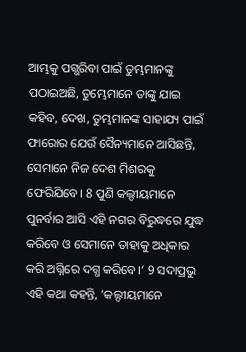ଆମ୍ଭକୁ ପଗ୍ଭରିବା ପାଇଁ ତୁମ୍ଭମାନଙ୍କୁ ପଠାଇଅଛି, ତୁମ୍ଭେମାନେ ତାଙ୍କୁ ଯାଇ କହିବ, ଦେଖ, ତୁମ୍ଭମାନଙ୍କ ସାହାଯ୍ୟ ପାଇଁ ଫାରୋର ଯେଉଁ ସୈନ୍ୟମାନେ ଆସିଛନ୍ତି, ସେମାନେ ନିଜ ଦେଶ ମିଶରକୁ ଫେରିଯିବେ। 8 ପୁଣି କଲ୍ଦୀୟମାନେ ପୁନର୍ବାର ଆସି ଏହି ନଗର ବିରୁଦ୍ଧରେ ଯୁଦ୍ଧ କରିବେ ଓ ସେମାନେ ତାହାକୁ ଅଧିକାର କରି ଅଗ୍ନିରେ ଦଗ୍ଧ କରିବେ।’ 9 ସଦାପ୍ରଭୁ ଏହି କଥା କହନ୍ତି, ‘କଲ୍ଦୀୟମାନେ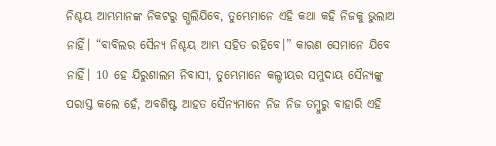ନିଶ୍ଚୟ ଆମ୍ଭମାନଙ୍କ ନିକଟରୁ ଗ୍ଭଲିଯିବେ, ତୁମ୍ଭେମାନେ ଏହି କଥା କହି ନିଜକୁ ଭୁଲାଅ ନାହିଁ। “ବାବିଲର ସୈନ୍ୟ ନିଶ୍ଚୟ ଆମ୍ଭ ସହିତ ରହିବେ।” କାରଣ ସେମାନେ ଯିବେ ନାହିଁ। 10 ହେ ଯିରୁଶାଲମ ନିବାସୀ, ତୁମ୍ଭେମାନେ କଲ୍ଦୀୟର ସମୁଦାୟ ସୈନ୍ୟଙ୍କୁ ପରାସ୍ତ କଲେ ହେଁ, ଅବଶିଷ୍ଟ ଆହତ ସୈନ୍ୟମାନେ ନିଜ ନିଜ ତମ୍ବୁରୁ ବାହାରି ଏହି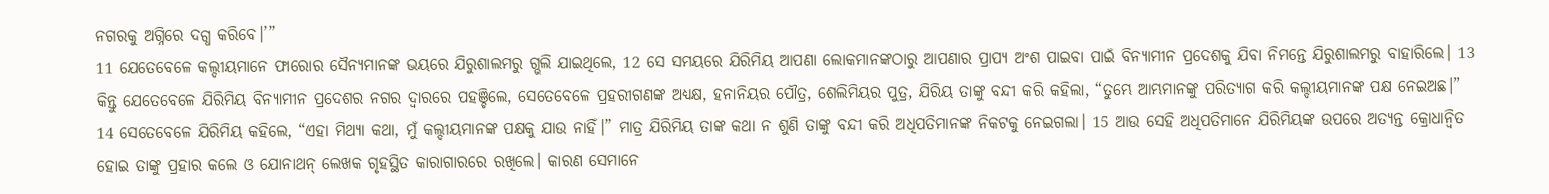ନଗରକୁ ଅଗ୍ନିରେ ଦଗ୍ଧ କରିବେ।’”
11 ଯେତେବେଳେ କଲ୍ଦୀୟମାନେ ଫାରୋର ସୈନ୍ୟମାନଙ୍କ ଭୟରେ ଯିରୁଶାଲମରୁ ଗ୍ଭଲି ଯାଇଥିଲେ, 12 ସେ ସମୟରେ ଯିରିମିୟ ଆପଣା ଲୋକମାନଙ୍କଠାରୁ ଆପଣାର ପ୍ରାପ୍ୟ ଅଂଶ ପାଇବା ପାଇଁ ବିନ୍ୟାମୀନ ପ୍ରଦେଶକୁ ଯିବା ନିମନ୍ତେ ଯିରୁଶାଲମରୁ ବାହାରିଲେ। 13 କିନ୍ତୁ ଯେତେବେଳେ ଯିରିମିୟ ବିନ୍ୟାମୀନ ପ୍ରଦେଶର ନଗର ଦ୍ୱାରରେ ପହଞ୍ଚିଲେ, ସେତେବେଳେ ପ୍ରହରୀଗଣଙ୍କ ଅଧ୍ୟକ୍ଷ, ହନାନିୟର ପୌତ୍ର, ଶେଲିମିୟର ପୁତ୍ର, ଯିରିୟ ତାଙ୍କୁ ବନ୍ଦୀ କରି କହିଲା, “ତୁମ୍ଭେ ଆମ୍ଭମାନଙ୍କୁ ପରିତ୍ୟାଗ କରି କଲ୍ଦୀୟମାନଙ୍କ ପକ୍ଷ ନେଇଅଛ।”
14 ସେତେବେଳେ ଯିରିମିୟ କହିଲେ, “ଏହା ମିଥ୍ୟା କଥା, ମୁଁ କଲ୍ଦୀୟମାନଙ୍କ ପକ୍ଷକୁ ଯାଉ ନାହିଁ।” ମାତ୍ର ଯିରିମିୟ ତାଙ୍କ କଥା ନ ଶୁଣି ତାଙ୍କୁ ବନ୍ଦୀ କରି ଅଧିପତିମାନଙ୍କ ନିକଟକୁ ନେଇଗଲା। 15 ଆଉ ସେହି ଅଧିପତିମାନେ ଯିରିମିୟଙ୍କ ଉପରେ ଅତ୍ୟନ୍ତ କ୍ରୋଧାନ୍ୱିତ ହୋଇ ତାଙ୍କୁ ପ୍ରହାର କଲେ ଓ ଯୋନାଥନ୍ ଲେଖକ ଗୃହସ୍ଥିତ କାରାଗାରରେ ରଖିଲେ। କାରଣ ସେମାନେ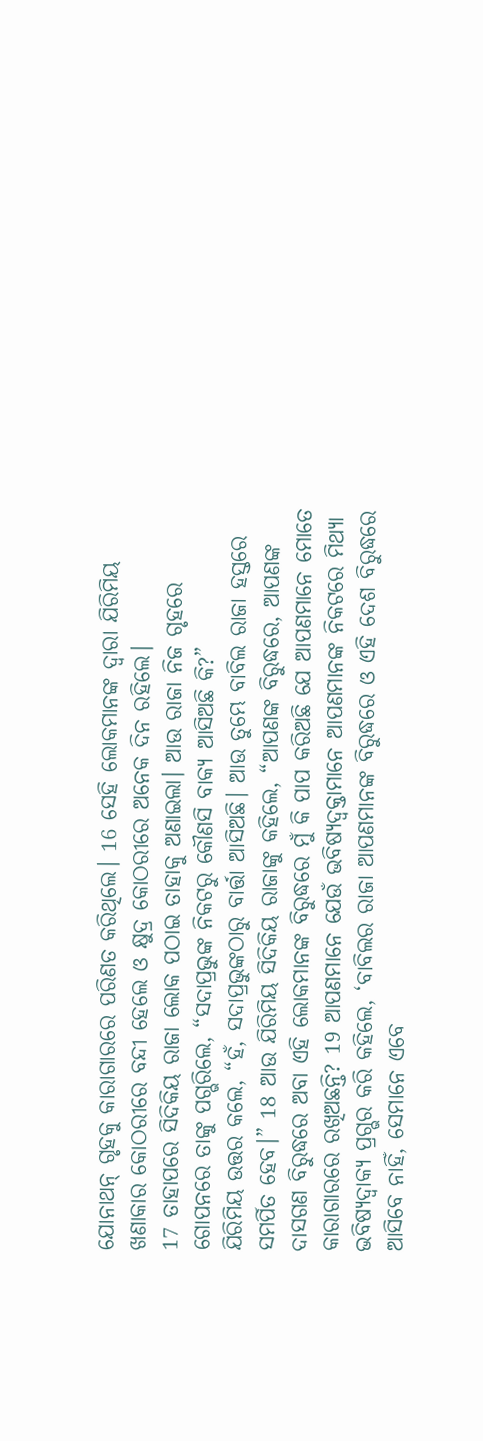ଯୋନାଥନ୍ ଗୃହକୁ କାରାଗାରରେ ପରିଣତ କରିଥିଲେ। 16 ସେହି ଲୋକମାନଙ୍କ ଦ୍ୱାରା ଯିରିମିୟ ଖଣାକାର କୋଠରୀରେ ବନ୍ଦୀ ହେଲେ ଓ କ୍ଷୁଦ୍ର କୋଠରୀରେ ଅନେକ ଦିନ ରହିଲେ।
17 ତାହାପରେ ସିଦିକିୟ ରାଜା ଲୋକ ପଠାଇ ତାହାକୁ ଅଣାଇଲା। ଆଉ ରାଜା ନିଜ ଗୃହରେ ଗୋପନରେ ତାଙ୍କୁ ପଗ୍ଭରିଲେ, “ସଦାପ୍ରଭୁଙ୍କ ନିକଟରୁ କୌଣସି ବାକ୍ୟ ଆସିଅଛି କି?”
ଯିରିମିୟ ଉତ୍ତର କଲେ, “ହଁ, ସଦାପ୍ରଭୁଙ୍କଠାରୁ ବାର୍ତ୍ତା ଆସିଅଛି। ଆଉ ତୁମ୍ଭେ ବାବିଲ ରାଜା ହସ୍ତରେ ସମର୍ପିତ ହେବ।” 18 ଆଉ ଯିରିମିୟ ସିଦିକିୟ ରାଜାଙ୍କୁ କହିଲେ, “ଆପଣଙ୍କ ବିରୁଦ୍ଧରେ, ଆପଣଙ୍କ ଦାସଗଣ ବିରୁଦ୍ଧରେ ଅବା ଏହି ଲୋକମାନଙ୍କ ବିରୁଦ୍ଧରେ ମୁଁ କି ପାପ କରିଅଛି ଯେ ଆପଣମାନେ ମୋତେ କାରାଗାରରେ ରଖିଅଛନ୍ତି? 19 ଆପଣମାନେ ଯେଉଁ ଭବିଷ୍ୟଦ୍ବକ୍ତାମାନେ ଆପଣମାନଙ୍କ ନିକଟରେ ମିଥ୍ୟା ଭବିଷ୍ୟଦ୍ବାକ୍ୟ ପ୍ରଗ୍ଭର କରି କହିଲେ, ‘ବାବିଲର ରାଜା ଆପଣମାନଙ୍କ ବିରୁଦ୍ଧରେ ଓ ଏହି ଦେଶ ବିରୁଦ୍ଧରେ ଆସିବେ ନାହିଁ, ସେମାନେ ଏବେ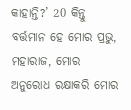କାହାନ୍ତି?’ 20 କିନ୍ତୁ ବର୍ତ୍ତମାନ ହେ ମୋର ପ୍ରଭୁ, ମହାରାଜ, ମୋର ଅନୁରୋଧ ରକ୍ଷାକରି ମୋର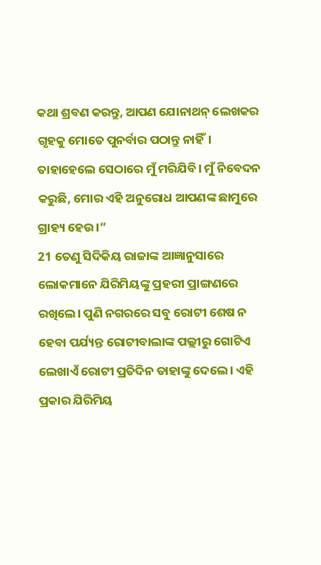କଥା ଶ୍ରବଣ କରନ୍ତୁ, ଆପଣ ଯୋନାଥନ୍ ଲେଖକର ଗୃହକୁ ମୋତେ ପୁନର୍ବାର ପଠାନ୍ତୁ ନାହିଁ। ତାହାହେଲେ ସେଠାରେ ମୁଁ ମରିଯିବି। ମୁଁ ନିବେଦନ କରୁଛି, ମୋର ଏହି ଅନୁରୋଧ ଆପଣଙ୍କ ଛାମୁରେ ଗ୍ରାହ୍ୟ ହେଉ।”
21 ତେଣୁ ସିଦିକିୟ ରାଜାଙ୍କ ଆଜ୍ଞାନୁସାରେ ଲୋକମାନେ ଯିରିମିୟଙ୍କୁ ପ୍ରହରୀ ପ୍ରାଙ୍ଗଣରେ ରଖିଲେ। ପୁଣି ନଗରରେ ସବୁ ରୋଟୀ ଶେଷ ନ ହେବା ପର୍ଯ୍ୟନ୍ତ ରୋଟୀବାଲାଙ୍କ ପଲ୍ଲୀରୁ ଗୋଟିଏ ଲେଖାଏଁ ରୋଟୀ ପ୍ରତିଦିନ ତାହାଙ୍କୁ ଦେଲେ। ଏହି ପ୍ରକାର ଯିରିମିୟ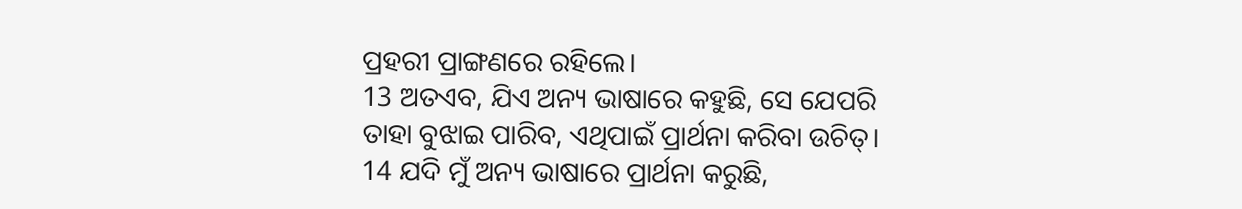ପ୍ରହରୀ ପ୍ରାଙ୍ଗଣରେ ରହିଲେ।
13 ଅତଏବ, ଯିଏ ଅନ୍ୟ ଭାଷାରେ କହୁଛି, ସେ ଯେପରି ତାହା ବୁଝାଇ ପାରିବ, ଏଥିପାଇଁ ପ୍ରାର୍ଥନା କରିବା ଉଚିତ୍। 14 ଯଦି ମୁଁ ଅନ୍ୟ ଭାଷାରେ ପ୍ରାର୍ଥନା କରୁଛି,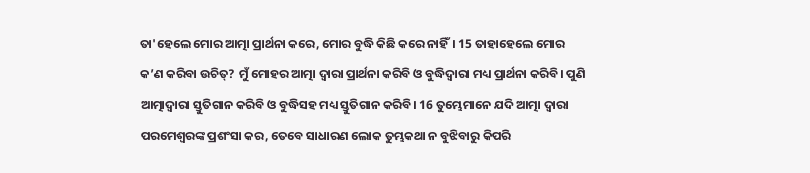ତା'ହେଲେ ମୋର ଆତ୍ମା ପ୍ରାର୍ଥନା କରେ, ମୋର ବୁଦ୍ଧି କିଛି କରେ ନାହିଁ। 15 ତାହାହେଲେ ମୋର କ’ଣ କରିବା ଉଚିତ୍? ମୁଁ ମୋହର ଆତ୍ମା ଦ୍ୱାରା ପ୍ରାର୍ଥନା କରିବି ଓ ବୁଦ୍ଧିଦ୍ୱାରା ମଧ୍ୟ ପ୍ରାର୍ଥନା କରିବି। ପୁଣି ଆତ୍ମାଦ୍ୱାରା ସ୍ତୁତିଗାନ କରିବି ଓ ବୁଦ୍ଧିସହ ମଧ୍ୟ ସ୍ତୁତିଗାନ କରିବି। 16 ତୁମ୍ଭେମାନେ ଯଦି ଆତ୍ମା ଦ୍ୱାରା ପରମେଶ୍ୱରଙ୍କ ପ୍ରଶଂସା କର, ତେବେ ସାଧାରଣ ଲୋକ ତୁମ୍ଭକଥା ନ ବୁଝିବାରୁ କିପରି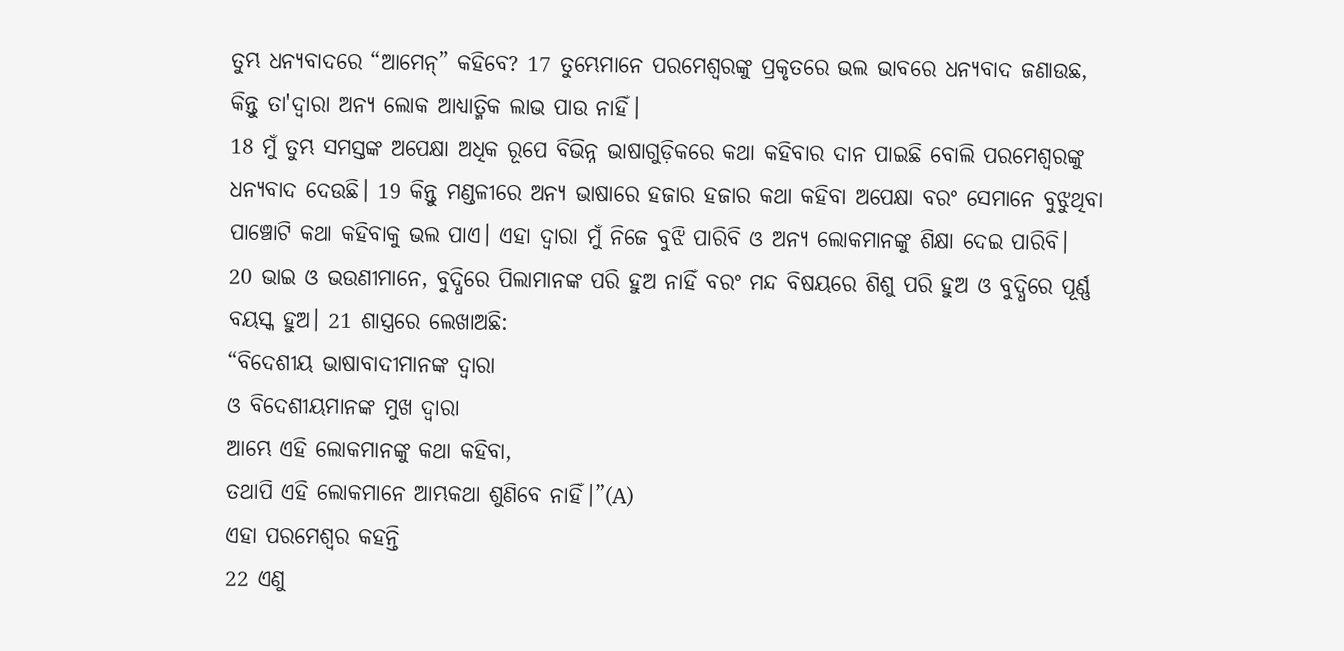ତୁମ୍ଭ ଧନ୍ୟବାଦରେ “ଆମେନ୍” କହିବେ? 17 ତୁମ୍ଭେମାନେ ପରମେଶ୍ୱରଙ୍କୁ ପ୍ରକୃତରେ ଭଲ ଭାବରେ ଧନ୍ୟବାଦ ଜଣାଉଛ, କିନ୍ତୁ ତା'ଦ୍ୱାରା ଅନ୍ୟ ଲୋକ ଆଧ୍ୟାତ୍ମିକ ଲାଭ ପାଉ ନାହିଁ।
18 ମୁଁ ତୁମ୍ଭ ସମସ୍ତଙ୍କ ଅପେକ୍ଷା ଅଧିକ ରୂପେ ବିଭିନ୍ନ ଭାଷାଗୁଡ଼ିକରେ କଥା କହିବାର ଦାନ ପାଇଛି ବୋଲି ପରମେଶ୍ୱରଙ୍କୁ ଧନ୍ୟବାଦ ଦେଉଛି। 19 କିନ୍ତୁ ମଣ୍ଡଳୀରେ ଅନ୍ୟ ଭାଷାରେ ହଜାର ହଜାର କଥା କହିବା ଅପେକ୍ଷା ବରଂ ସେମାନେ ବୁଝୁଥିବା ପାଞ୍ଚୋଟି କଥା କହିବାକୁ ଭଲ ପାଏ। ଏହା ଦ୍ୱାରା ମୁଁ ନିଜେ ବୁଝି ପାରିବି ଓ ଅନ୍ୟ ଲୋକମାନଙ୍କୁ ଶିକ୍ଷା ଦେଇ ପାରିବି।
20 ଭାଇ ଓ ଭଉଣୀମାନେ, ବୁଦ୍ଧିରେ ପିଲାମାନଙ୍କ ପରି ହୁଅ ନାହିଁ ବରଂ ମନ୍ଦ ବିଷୟରେ ଶିଶୁ ପରି ହୁଅ ଓ ବୁଦ୍ଧିରେ ପୂର୍ଣ୍ଣ ବୟସ୍କ ହୁଅ। 21 ଶାସ୍ତ୍ରରେ ଲେଖାଅଛି:
“ବିଦେଶୀୟ ଭାଷାବାଦୀମାନଙ୍କ ଦ୍ୱାରା
ଓ ବିଦେଶୀୟମାନଙ୍କ ମୁଖ ଦ୍ୱାରା
ଆମ୍ଭେ ଏହି ଲୋକମାନଙ୍କୁ କଥା କହିବା,
ତଥାପି ଏହି ଲୋକମାନେ ଆମ୍ଭକଥା ଶୁଣିବେ ନାହିଁ।”(A)
ଏହା ପରମେଶ୍ୱର କହନ୍ତି
22 ଏଣୁ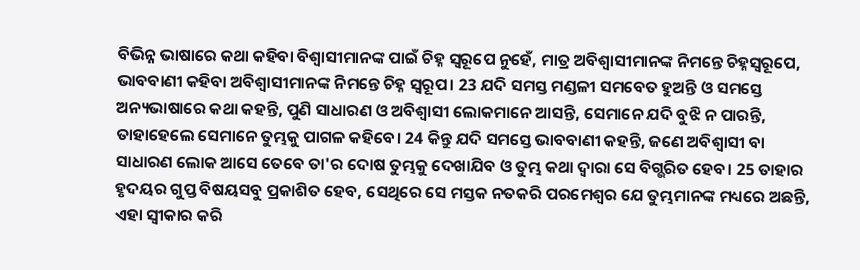ବିଭିନ୍ନ ଭାଷାରେ କଥା କହିବା ବିଶ୍ୱାସୀମାନଙ୍କ ପାଇଁ ଚିହ୍ନ ସ୍ୱରୂପେ ନୁହେଁ, ମାତ୍ର ଅବିଶ୍ୱାସୀମାନଙ୍କ ନିମନ୍ତେ ଚିହ୍ନସ୍ୱରୂପେ, ଭାବବାଣୀ କହିବା ଅବିଶ୍ୱାସୀମାନଙ୍କ ନିମନ୍ତେ ଚିହ୍ନ ସ୍ୱରୂପ। 23 ଯଦି ସମସ୍ତ ମଣ୍ଡଳୀ ସମବେତ ହୁଅନ୍ତି ଓ ସମସ୍ତେ ଅନ୍ୟଭାଷାରେ କଥା କହନ୍ତି, ପୁଣି ସାଧାରଣ ଓ ଅବିଶ୍ୱାସୀ ଲୋକମାନେ ଆସନ୍ତି, ସେମାନେ ଯଦି ବୁଝି ନ ପାରନ୍ତି, ତାହାହେଲେ ସେମାନେ ତୁମ୍ଭକୁ ପାଗଳ କହିବେ। 24 କିନ୍ତୁ ଯଦି ସମସ୍ତେ ଭାବବାଣୀ କହନ୍ତି, ଜଣେ ଅବିଶ୍ୱାସୀ ବା ସାଧାରଣ ଲୋକ ଆସେ ତେବେ ତା'ର ଦୋଷ ତୁମ୍ଭକୁ ଦେଖାଯିବ ଓ ତୁମ୍ଭ କଥା ଦ୍ୱାରା ସେ ବିଗ୍ଭରିତ ହେବ। 25 ତାହାର ହୃଦୟର ଗୁପ୍ତ ବିଷୟସବୁ ପ୍ରକାଶିତ ହେବ, ସେଥିରେ ସେ ମସ୍ତକ ନତକରି ପରମେଶ୍ୱର ଯେ ତୁମ୍ଭମାନଙ୍କ ମଧ୍ୟରେ ଅଛନ୍ତି, ଏହା ସ୍ୱୀକାର କରି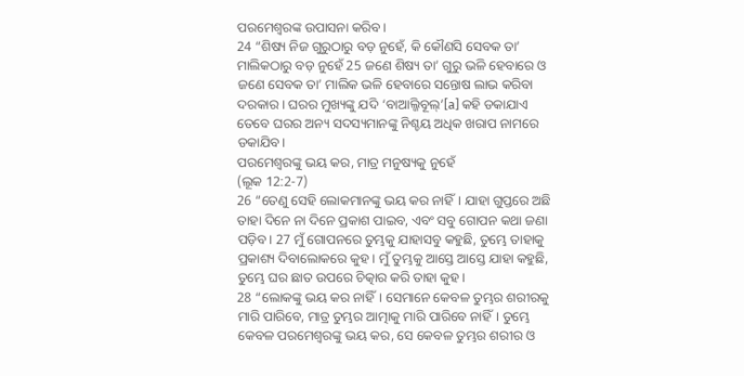ପରମେଶ୍ୱରଙ୍କ ଉପାସନା କରିବ।
24 “ଶିଷ୍ୟ ନିଜ ଗୁରୁଠାରୁ ବଡ଼ ନୁହେଁ, କି କୌଣସି ସେବକ ତା’ ମାଲିକଠାରୁ ବଡ଼ ନୁହେଁ 25 ଜଣେ ଶିଷ୍ୟ ତା’ ଗୁରୁ ଭଳି ହେବାରେ ଓ ଜଣେ ସେବକ ତା’ ମାଲିକ ଭଳି ହେବାରେ ସନ୍ତୋଷ ଲାଭ କରିବା ଦରକାର। ଘରର ମୁଖ୍ୟଙ୍କୁ ଯଦି ‘ବାଆଲ୍ଜିବୂଲ୍’[a] କହି ଡକାଯାଏ ତେବେ ଘରର ଅନ୍ୟ ସଦସ୍ୟମାନଙ୍କୁ ନିଶ୍ଚୟ ଅଧିକ ଖରାପ ନାମରେ ଡକାଯିବ।
ପରମେଶ୍ୱରଙ୍କୁ ଭୟ କର, ମାତ୍ର ମନୁଷ୍ୟକୁ ନୁହେଁ
(ଲୂକ 12:2-7)
26 “ତେଣୁ ସେହି ଲୋକମାନଙ୍କୁ ଭୟ କର ନାହିଁ। ଯାହା ଗୁପ୍ତରେ ଅଛି ତାହା ଦିନେ ନା ଦିନେ ପ୍ରକାଶ ପାଇବ, ଏବଂ ସବୁ ଗୋପନ କଥା ଜଣା ପଡ଼ିବ। 27 ମୁଁ ଗୋପନରେ ତୁମ୍ଭକୁ ଯାହାସବୁ କହୁଛି, ତୁମ୍ଭେ ତାହାକୁ ପ୍ରକାଶ୍ୟ ଦିବାଲୋକରେ କୁହ। ମୁଁ ତୁମ୍ଭକୁ ଆସ୍ତେ ଆସ୍ତେ ଯାହା କହୁଛି, ତୁମ୍ଭେ ଘର ଛାତ ଉପରେ ଚିତ୍କାର କରି ତାହା କୁହ।
28 “ଲୋକଙ୍କୁ ଭୟ କର ନାହିଁ। ସେମାନେ କେବଳ ତୁମ୍ଭର ଶରୀରକୁ ମାରି ପାରିବେ, ମାତ୍ର ତୁମ୍ଭର ଆତ୍ମାକୁ ମାରି ପାରିବେ ନାହିଁ। ତୁମ୍ଭେ କେବଳ ପରମେଶ୍ୱରଙ୍କୁ ଭୟ କର, ସେ କେବଳ ତୁମ୍ଭର ଶରୀର ଓ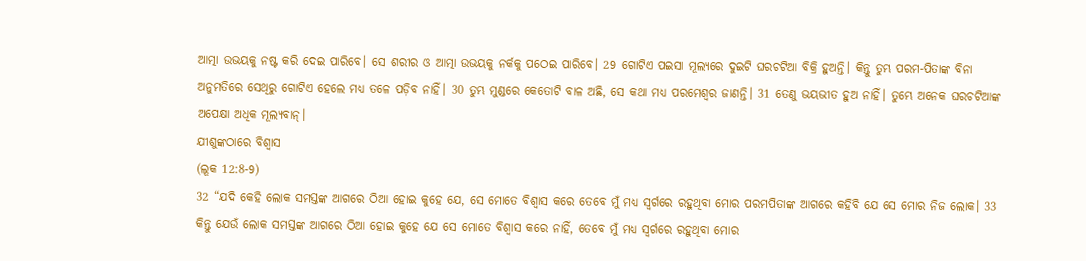ଆତ୍ମା ଉଭୟକୁ ନଷ୍ଟ କରି ଦେଇ ପାରିବେ। ସେ ଶରୀର ଓ ଆତ୍ମା ଉଭୟକୁ ନର୍କକୁ ପଠେଇ ପାରିବେ। 29 ଗୋଟିଏ ପଇସା ମୂଲ୍ୟରେ ଦୁଇଟି ଘରଚଟିଆ ବିକ୍ରି ହୁଅନ୍ତି। କିନ୍ତୁ ତୁମ୍ଭ ପରମ-ପିତାଙ୍କ ବିନା ଅନୁମତିରେ ସେଥିରୁ ଗୋଟିଏ ହେଲେ ମଧ୍ୟ ତଳେ ପଡ଼ିବ ନାହିଁ। 30 ତୁମ୍ଭ ମୁଣ୍ଡରେ କେତୋଟି ବାଳ ଅଛି, ସେ କଥା ମଧ୍ୟ ପରମେଶ୍ୱର ଜାଣନ୍ତି। 31 ତେଣୁ ଭୟଭୀତ ହୁଅ ନାହିଁ। ତୁମ୍ଭେ ଅନେକ ଘରଚଟିଆଙ୍କ ଅପେକ୍ଷା ଅଧିକ ମୂଲ୍ୟବାନ୍।
ଯୀଶୁଙ୍କଠାରେ ବିଶ୍ୱାସ
(ଲୂକ 12:8-9)
32 “ଯଦି କେହି ଲୋକ ସମସ୍ତଙ୍କ ଆଗରେ ଠିଆ ହୋଇ କୁହେ ଯେ, ସେ ମୋତେ ବିଶ୍ୱାସ କରେ ତେବେ ମୁଁ ମଧ୍ୟ ସ୍ୱର୍ଗରେ ରହୁଥିବା ମୋର ପରମପିତାଙ୍କ ଆଗରେ କହିବି ଯେ ସେ ମୋର ନିଜ ଲୋକ। 33 କିନ୍ତୁ ଯେଉଁ ଲୋକ ସମସ୍ତଙ୍କ ଆଗରେ ଠିଆ ହୋଇ କୁହେ ଯେ ସେ ମୋତେ ବିଶ୍ୱାସ କରେ ନାହିଁ, ତେବେ ମୁଁ ମଧ୍ୟ ସ୍ୱର୍ଗରେ ରହୁଥିବା ମୋର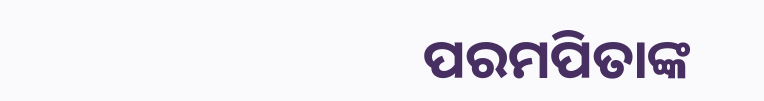ପରମପିତାଙ୍କ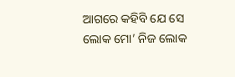ଆଗରେ କହିବି ଯେ ସେ ଲୋକ ମୋ’ ନିଜ ଲୋକ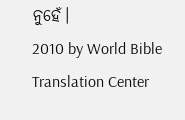ନୁହେଁ।
2010 by World Bible Translation Center